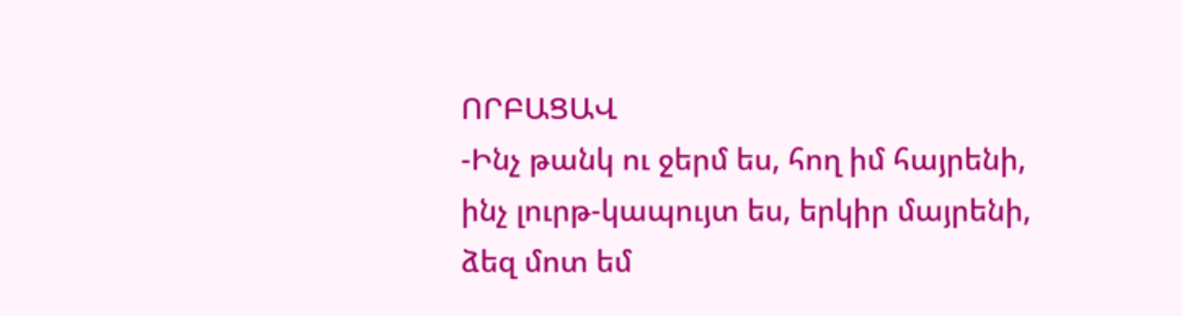ՈՐԲԱՑԱՎ
-Ինչ թանկ ու ջերմ ես, հող իմ հայրենի,
ինչ լուրթ-կապույտ ես, երկիր մայրենի,
ձեզ մոտ եմ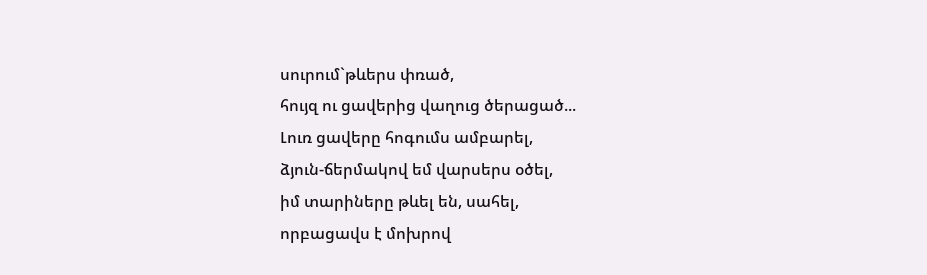սուրում`թևերս փռած,
հույզ ու ցավերից վաղուց ծերացած...
Լուռ ցավերը հոգումս ամբարել,
ձյուն-ճերմակով եմ վարսերս օծել,
իմ տարիները թևել են, սահել,
որբացավս է մոխրով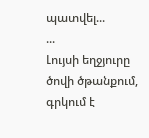պատվել...
...
Լույսի եղջյուրը ծովի ծթանքում,
գրկում է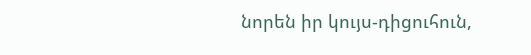նորեն իր կույս-դիցուհուն,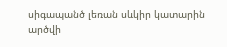սիգապանծ լեռան սևկիր կատարին
արծվի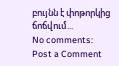բույնն է փոթորկից ճոճվում...
No comments:
Post a Comment